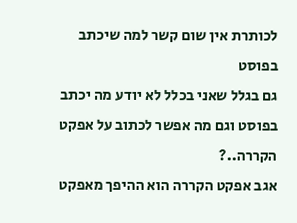לכותרת אין שום קשר למה שיכתב בפוסט
גם בגלל שאני בכלל לא יודע מה יכתב בפוסט וגם מה אפשר לכתוב על אפקט הקררה..?
אגב אפקט הקררה הוא ההיפך מאפקט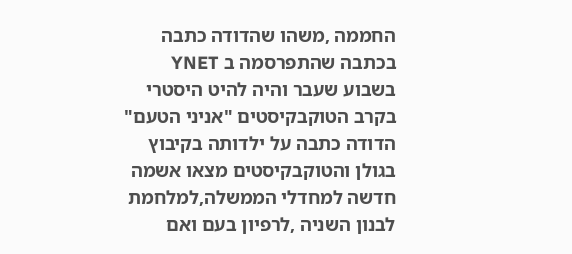החממה ,משהו שהדודה כתבה בכתבה שהתפרסמה ב YNET בשבוע שעבר והיה להיט היסטרי בקרב הטוקבקיסטים "אניני הטעם"
הדודה כתבה על ילדותה בקיבוץ בגולן והטוקבקיסטים מצאו אשמה חדשה למחדלי הממשלה,למלחמת לבנון השניה ,לרפיון בעם ואם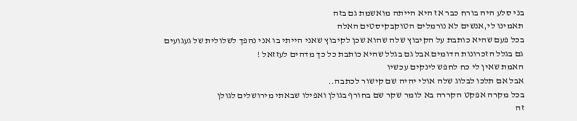בני סלע היה בורח כבר אז היא הייתה מואשמת גם בזה
תאמינו לי,אנשים לא נורמלים הטוקבקיסטים האלה
בכל פעם שהיא כותבת על הקיבוץ שלה שהוא שכן לקיבוץ שאני הייתי בו אני נהפך לשלולית של געגועים
גם בגלל הזכרונות הדומים אבל גם בגלל שהיא כותבת כל כך מדהים לעזזאל !
האמת שאין לי כח לחפש לינקים עכשיו
אבל אם תלכו לבלוג שלה אולי יהיה שם קישור לכתבה..
בכל מקרה אפקט הקררה בא לומר שקר שם בחורף בגולן ואפילו שבאתי מירושלים לגולן
זה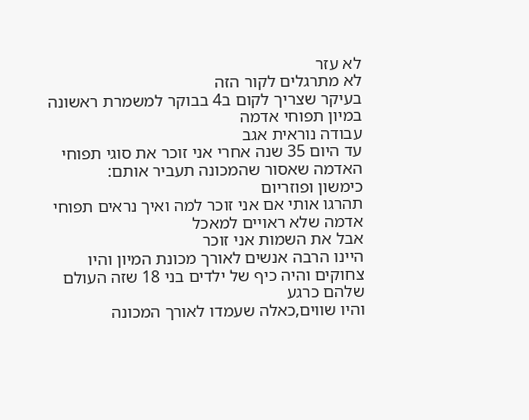לא עזר
לא מתרגלים לקור הזה
בעיקר שצריך לקום ב4 בבוקר למשמרת ראשונה במיון תפוחי אדמה
עבודה נוראית אגב
עד היום 35 שנה אחרי אני זוכר את סוגי תפוחי האדמה שאסור שהמכונה תעביר אותם:
כימשון ופוזריום
תהרגו אותי אם אני זוכר למה ואיך נראים תפוחי אדמה שלא ראויים למאכל
אבל את השמות אני זוכר
היינו הרבה אנשים לאורך מכונת המיון והיו צחוקים והיה כיף של ילדים בני 18 שזה העולם שלהם כרגע
והיו שווים,כאלה שעמדו לאורך המכונה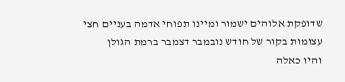שדופקת אלוהים ישמור ומיינו תפוחי אדמה בעניים חצי עצומות בקור של חודש נובמבר דצמבר ברמת הגולן
והיו כאלה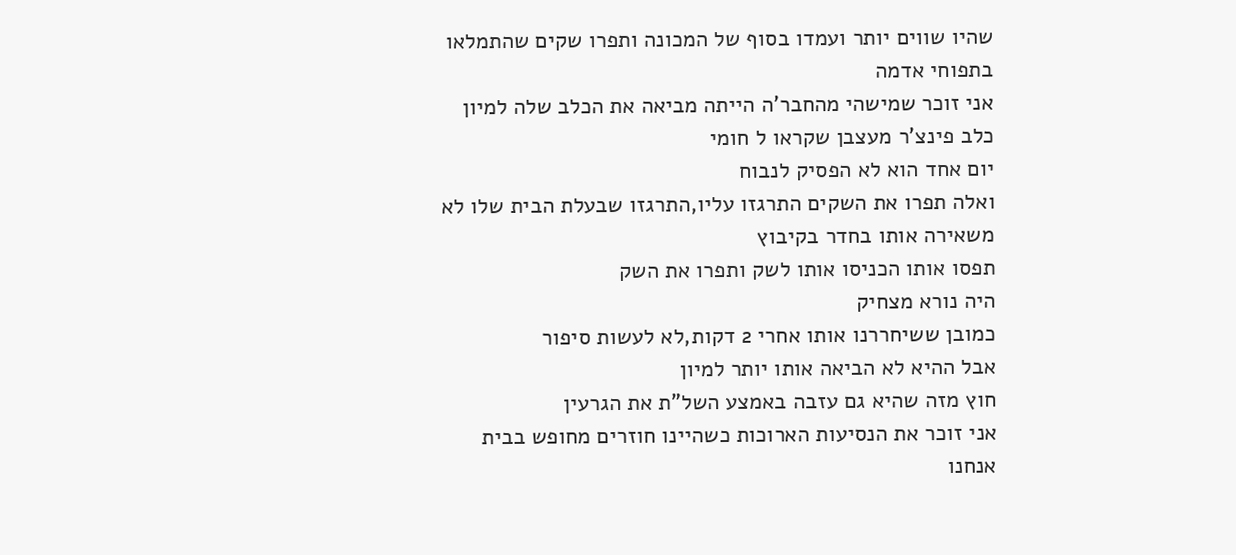שהיו שווים יותר ועמדו בסוף של המכונה ותפרו שקים שהתמלאו בתפוחי אדמה
אני זוכר שמישהי מהחבר'ה הייתה מביאה את הכלב שלה למיון
כלב פינצ'ר מעצבן שקראו ל חומי
יום אחד הוא לא הפסיק לנבוח
ואלה תפרו את השקים התרגזו עליו,התרגזו שבעלת הבית שלו לא משאירה אותו בחדר בקיבוץ
תפסו אותו הכניסו אותו לשק ותפרו את השק
היה נורא מצחיק
כמובן ששיחררנו אותו אחרי 2 דקות,לא לעשות סיפור
אבל ההיא לא הביאה אותו יותר למיון
חוץ מזה שהיא גם עזבה באמצע השל"ת את הגרעין
אני זוכר את הנסיעות הארוכות כשהיינו חוזרים מחופש בבית
אנחנו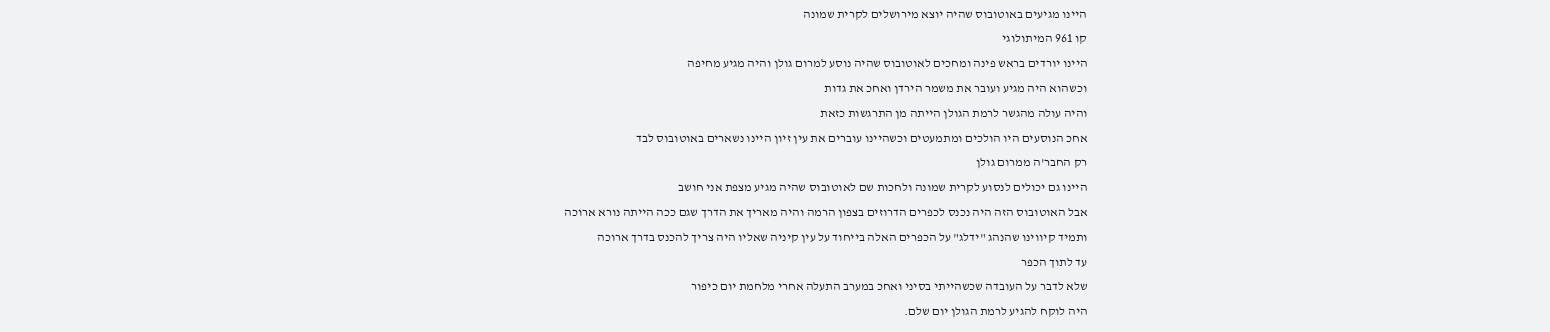היינו מגיעים באוטובוס שהיה יוצא מירושלים לקרית שמונה
קו 961 המיתולוגי
היינו יורדים בראש פינה ומחכים לאוטובוס שהיה נוסע למרום גולן והיה מגיע מחיפה
וכשהוא היה מגיע ועובר את משמר הירדן ואחכ את גדות
והיה עולה מהגשר לרמת הגולן הייתה מן התרגשות כזאת
אחכ הנוסעים היו הולכים ומתמעטים וכשהיינו עוברים את עין זיון היינו נשארים באוטובוס לבד
רק החבר'ה ממרום גולן
היינו גם יכולים לנסוע לקרית שמונה ולחכות שם לאוטובוס שהיה מגיע מצפת אני חושב
אבל האוטובוס הזה היה נכנס לכפרים הדרוזים בצפון הרמה והיה מאריך את הדרך שגם ככה הייתה נורא ארוכה
ותמיד קיווינו שהנהג "ידלג" על הכפרים האלה בייחוד על עין קיניה שאליו היה צריך להכנס בדרך ארוכה
עד לתוך הכפר
שלא לדבר על העובדה שכשהייתי בסיני ואחכ במערב התעלה אחרי מלחמת יום כיפור
היה לוקח להגיע לרמת הגולן יום שלם.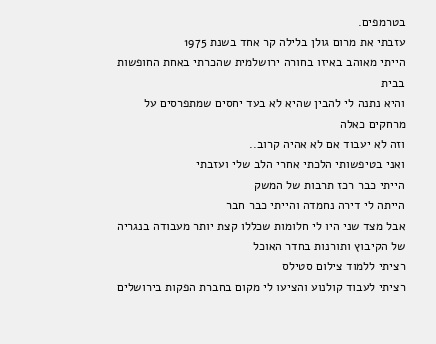בטרמפים.
עזבתי את מרום גולן בלילה קר אחד בשנת 1975
הייתי מאוהב באיזו בחורה ירושלמית שהכרתי באחת החופשות בבית
והיא נתנה לי להבין שהיא לא בעד יחסים שמתפרסים על מרחקים כאלה
וזה לא יעבוד אם לא אהיה קרוב..
ואני בטיפשותי הלכתי אחרי הלב שלי ועזבתי
הייתי כבר רכז תרבות של המשק
הייתה לי דירה נחמדה והייתי כבר חבר
אבל מצד שני היו לי חלומות שכללו קצת יותר מעבודה בנגריה של הקיבוץ ותורנות בחדר האוכל
רציתי ללמוד צילום סטילס
רציתי לעבוד קולנוע והציעו לי מקום בחברת הפקות בירושלים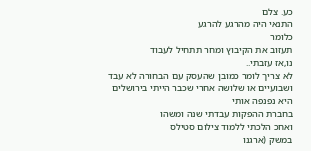כע. צלם
התנאי היה מהרגע להרגע
כלומר
תעזוב את הקיבוץ ומחר תתחיל לעבוד
נו,אז עזבתי..
לא צריך לומר כמובן שהעסק עם הבחורה לא עבד ושבועיים או שלושה אחרי שכבר הייתי בירושלים היא נפנפה אותי
בחברת ההפקות עבדתי שנה ומשהו
ואחכ הלכתי ללמוד צילום סטילס
במשק (ארגנו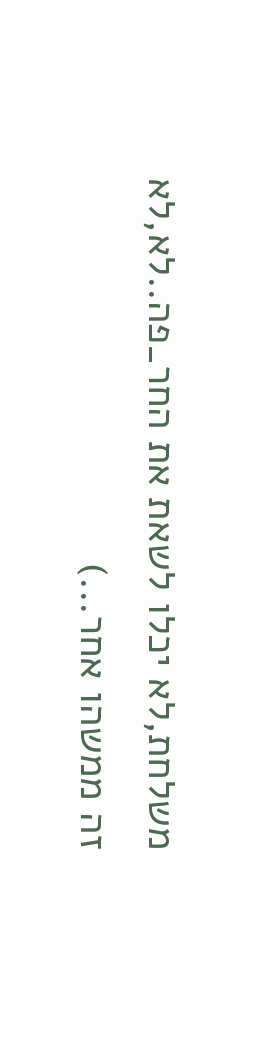משלחת,לא יכלו לשאת את החר_פה..לא,לא זה ממשהו אחר...)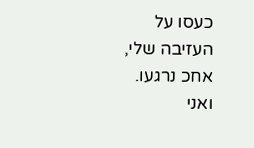כעסו על העזיבה שלי, אחכ נרגעו. ואני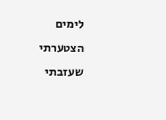לימים הצטערתי שעזבתי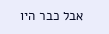אבל כבר היו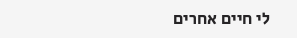לי חיים אחרים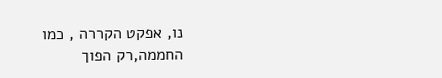נו, אפקט הקררה , כמו החממה,רק הפוך